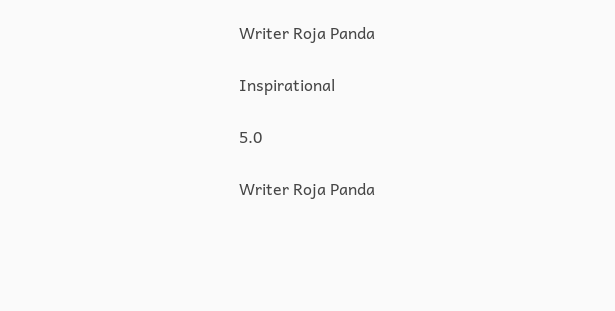Writer Roja Panda

Inspirational

5.0

Writer Roja Panda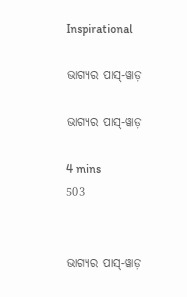Inspirational

ଭାଗ୍ୟର ପାସ୍-ୱାଡ଼

ଭାଗ୍ୟର ପାସ୍-ୱାଡ଼

4 mins
503


ଭାଗ୍ୟର ପାସ୍-ୱାଡ଼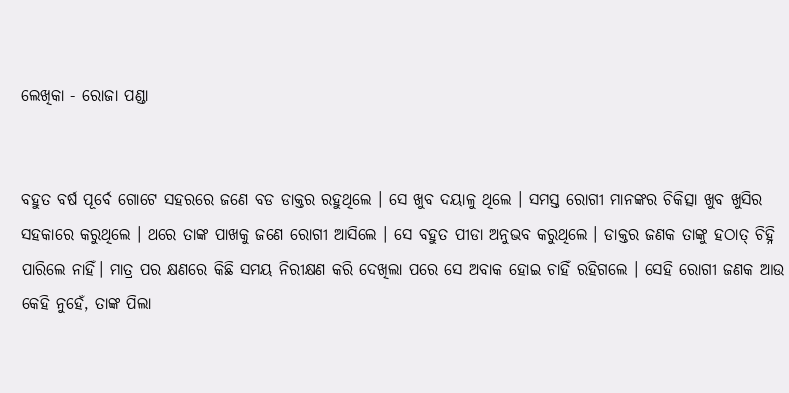ଲେଖିକା - ରୋଜା ପଣ୍ଡା


ବହୁତ ବର୍ଷ ପୂର୍ବେ ଗୋଟେ ସହରରେ ଜଣେ ବଡ ଡାକ୍ତର ରହୁଥିଲେ । ସେ ଖୁବ ଦୟାଳୁ ଥିଲେ । ସମସ୍ତ ରୋଗୀ ମାନଙ୍କର ଚିକିତ୍ସା ଖୁବ ଖୁସିର ସହକାରେ କରୁଥିଲେ । ଥରେ ତାଙ୍କ ପାଖକୁ ଜଣେ ରୋଗୀ ଆସିଲେ । ସେ ବହୁତ ପୀଡା ଅନୁଭବ କରୁଥିଲେ । ଡାକ୍ତର ଜଣକ ତାଙ୍କୁ ହଠାତ୍ ଚିହ୍ନି ପାରିଲେ ନାହିଁ। ମାତ୍ର ପର କ୍ଷଣରେ କିଛି ସମୟ ନିରୀକ୍ଷଣ କରି ଦେଖିଲା ପରେ ସେ ଅବାକ ହୋଇ ଚାହିଁ ରହିଗଲେ । ସେହି ରୋଗୀ ଜଣକ ଆଉ କେହି ନୁହେଁ, ତାଙ୍କ ପିଲା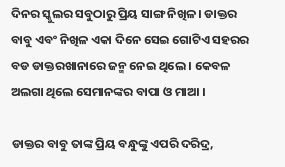ଦିନର ସ୍କୁଲର ସବୁଠାରୁ ପ୍ରିୟ ସାଙ୍ଗ ନିଖିଳ। ଡାକ୍ତର ବାବୁ ଏବଂ ନିଖିଳ ଏକା ଦିନେ ସେଇ ଗୋଟିଏ ସହରର ବଡ ଡାକ୍ତରଖାନାରେ ଜନ୍ମ ନେଇ ଥିଲେ । କେବଳ ଅଲଗା ଥିଲେ ସେମାନଙ୍କର ବାପା ଓ ମାଆ ।

ଡାକ୍ତର ବାବୁ ତାଙ୍କ ପ୍ରିୟ ବନ୍ଧୁଙ୍କୁ ଏପରି ଦରିଦ୍ର,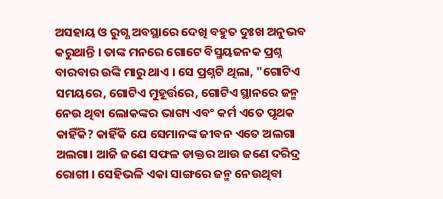ଅସହାୟ ଓ ରୁଗ୍ଣ ଅବସ୍ଥାରେ ଦେଖି ବହୁତ ଦୁଃଖ ଅନୁଭବ କରୁଥାନ୍ତି । ତାଙ୍କ ମନରେ ଗୋଟେ ବିସ୍ମୟଜନକ ପ୍ରଶ୍ନ ବାରବାର ଉଙ୍କି ମାରୁ ଥାଏ । ସେ ପ୍ରଶ୍ନଟି ଥିଲା, "ଗୋଟିଏ ସମୟରେ, ଗୋଟିଏ ମୁହୂର୍ତ୍ତରେ, ଗୋଟିଏ ସ୍ଥାନରେ ଜନ୍ମ ନେଉ ଥିବା ଲୋକଙ୍କର ଭାଗ୍ୟ ଏବଂ କର୍ମ ଏତେ ପୃଥକ କାହିଁକି? କାହିଁକି ଯେ ସେମାନଙ୍କ ଜୀବନ ଏତେ ଅଲଗା ଅଲଗା। ଆଜି ଜଣେ ସଫଳ ଡାକ୍ତର ଆଉ ଜଣେ ଦରିଦ୍ର ରୋଗୀ । ସେହିଭଳି ଏକା ସାଙ୍ଗରେ ଜନ୍ମ ନେଉଥିବା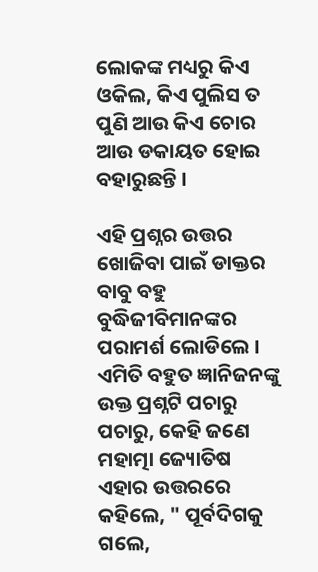ଲୋକଙ୍କ ମଧ୍ୟରୁ କିଏ ଓକିଲ, କିଏ ପୁଲିସ ତ ପୁଣି ଆଉ କିଏ ଚୋର ଆଉ ଡକାୟତ ହୋଇ ବହାରୁଛନ୍ତି ।

ଏହି ପ୍ରଶ୍ନର ଉତ୍ତର ଖୋଜିବା ପାଇଁ ଡାକ୍ତର ବାବୁ ବହୁ ବୁଦ୍ଧିଜୀବିମାନଙ୍କର ପରାମର୍ଶ ଲୋଡିଲେ । ଏମିତି ବହୁତ ଜ୍ଞାନିଜନଙ୍କୁ ଉକ୍ତ ପ୍ରଶ୍ନଟି ପଚାରୁ ପଚାରୁ, କେହି ଜଣେ ମହାତ୍ମା ଜ୍ୟୋତିଷ ଏହାର ଉତ୍ତରରେ କହିଲେ, " ପୂର୍ବଦିଗକୁ ଗଲେ,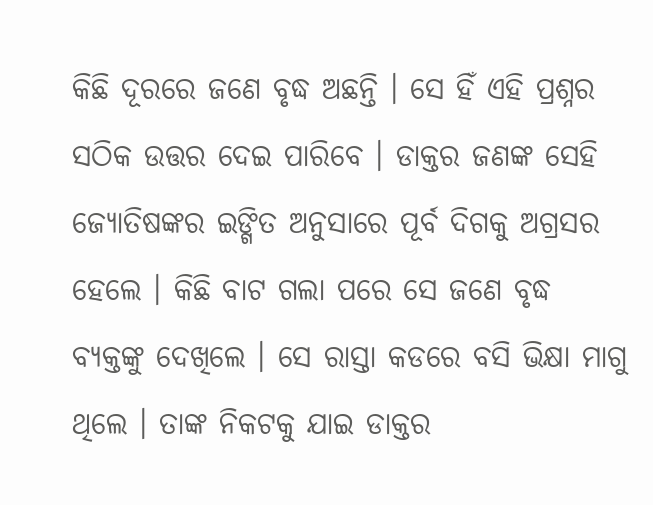କିଛି ଦୂରରେ ଜଣେ ବୃଦ୍ଧ ଅଛନ୍ତି । ସେ ହିଁ ଏହି ପ୍ରଶ୍ନର ସଠିକ ଉତ୍ତର ଦେଇ ପାରିବେ । ଡାକ୍ତର ଜଣଙ୍କ ସେହି ଜ୍ୟୋତିଷଙ୍କର ଇଙ୍ଗିତ ଅନୁସାରେ ପୂର୍ବ ଦିଗକୁ ଅଗ୍ରସର ହେଲେ । କିଛି ବାଟ ଗଲା ପରେ ସେ ଜଣେ ବୃଦ୍ଧ ବ୍ୟକ୍ତଙ୍କୁ ଦେଖିଲେ । ସେ ରାସ୍ତା କଡରେ ବସି ଭିକ୍ଷା ମାଗୁ ଥିଲେ । ତାଙ୍କ ନିକଟକୁ ଯାଇ ଡାକ୍ତର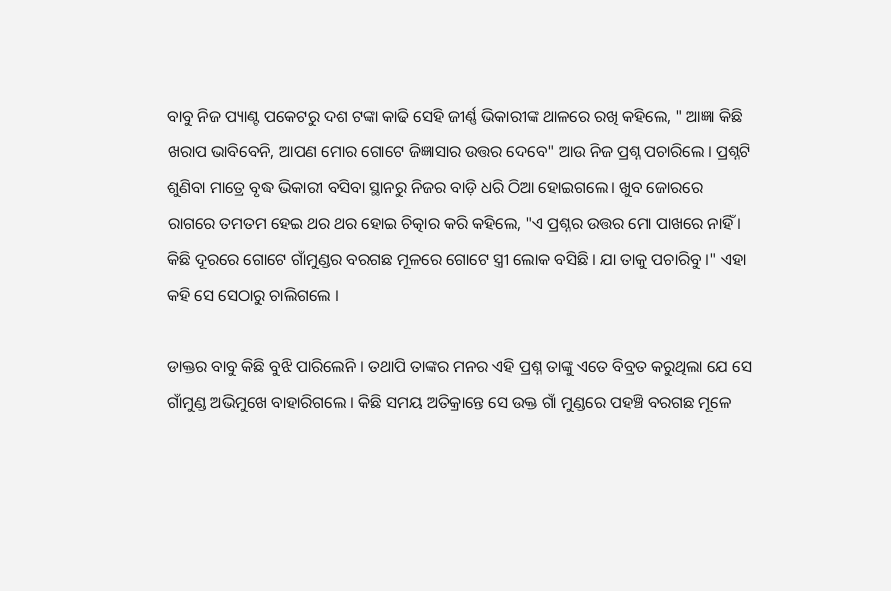ବାବୁ ନିଜ ପ୍ୟାଣ୍ଟ ପକେଟରୁ ଦଶ ଟଙ୍କା କାଢି ସେହି ଜୀର୍ଣ୍ଣ ଭିକାରୀଙ୍କ ଥାଳରେ ରଖି କହିଲେ, " ଆଜ୍ଞା କିଛି ଖରାପ ଭାବିବେନି, ଆପଣ ମୋର ଗୋଟେ ଜିଜ୍ଞାସାର ଉତ୍ତର ଦେବେ" ଆଉ ନିଜ ପ୍ରଶ୍ନ ପଚାରିଲେ । ପ୍ରଶ୍ନଟି ଶୁଣିବା ମାତ୍ରେ ବୃଦ୍ଧ ଭିକାରୀ ବସିବା ସ୍ଥାନରୁ ନିଜର ବାଡ଼ି ଧରି ଠିଆ ହୋଇଗଲେ। ଖୁବ ଜୋରରେ ରାଗରେ ତମତମ ହେଇ ଥର ଥର ହୋଇ ଚିତ୍କାର କରି କହିଲେ, "ଏ ପ୍ରଶ୍ନର ଉତ୍ତର ମୋ ପାଖରେ ନାହିଁ । କିଛି ଦୂରରେ ଗୋଟେ ଗାଁମୁଣ୍ଡର ବରଗଛ ମୂଳରେ ଗୋଟେ ସ୍ତ୍ରୀ ଲୋକ ବସିଛି । ଯା ତାକୁ ପଚାରିବୁ ।" ଏହା କହି ସେ ସେଠାରୁ ଚାଲିଗଲେ ।

ଡାକ୍ତର ବାବୁ କିଛି ବୁଝି ପାରିଲେନି । ତଥାପି ତାଙ୍କର ମନର ଏହି ପ୍ରଶ୍ନ ତାଙ୍କୁ ଏତେ ବିବ୍ରତ କରୁଥିଲା ଯେ ସେ ଗାଁମୁଣ୍ଡ ଅଭିମୁଖେ ବାହାରିଗଲେ । କିଛି ସମୟ ଅତିକ୍ରାନ୍ତେ ସେ ଉକ୍ତ ଗାଁ ମୁଣ୍ଡରେ ପହଞ୍ଚି ବରଗଛ ମୂଳେ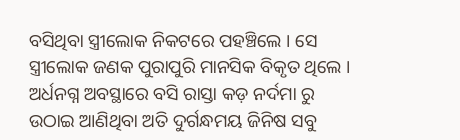ବସିଥିବା ସ୍ତ୍ରୀଲୋକ ନିକଟରେ ପହଞ୍ଚିଲେ । ସେ ସ୍ତ୍ରୀଲୋକ ଜଣକ ପୁରାପୁରି ମାନସିକ ବିକୃତ ଥିଲେ । ଅର୍ଧନଗ୍ନ ଅବସ୍ଥାରେ ବସି ରାସ୍ତା କଡ଼ ନର୍ଦମା ରୁ ଉଠାଇ ଆଣିଥିବା ଅତି ଦୁର୍ଗନ୍ଧମୟ ଜିନିଷ ସବୁ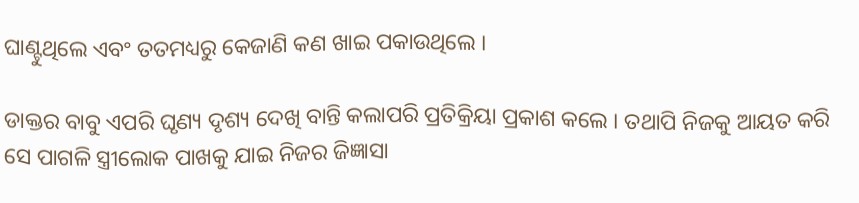ଘାଣ୍ଟୁଥିଲେ ଏବଂ ତତମଧ୍ୟରୁ କେଜାଣି କଣ ଖାଇ ପକାଉଥିଲେ ।

ଡାକ୍ତର ବାବୁ ଏପରି ଘୃଣ୍ୟ ଦୃଶ୍ୟ ଦେଖି ବାନ୍ତି କଲାପରି ପ୍ରତିକ୍ରିୟା ପ୍ରକାଶ କଲେ । ତଥାପି ନିଜକୁ ଆୟତ କରି ସେ ପାଗଳି ସ୍ତ୍ରୀଲୋକ ପାଖକୁ ଯାଇ ନିଜର ଜିଜ୍ଞାସା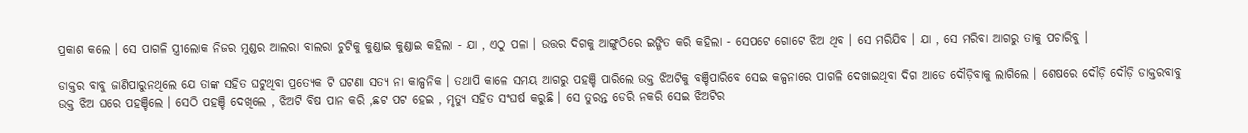ପ୍ରକାଶ କଲେ । ସେ ପାଗଳି ସ୍ତ୍ରୀଲୋକ ନିଜର ମୁଣ୍ଡର ଆଲରା ବାଲରା ଚୁଟିକୁ କୁଣ୍ଡାଇ କୁଣ୍ଡାଇ କହିଲା - ଯା , ଏଠୁ ପଳା । ଉତ୍ତର ଦିଗକୁ ଆଙ୍ଗୁଠିରେ ଇଙ୍ଗିତ କରି କହିଲା - ସେପଟେ ଗୋଟେ ଝିଅ ଥିବ । ସେ ମରିଯିବ । ଯା , ସେ ମରିବା ଆଗରୁ ତାକୁ ପଚାରିବୁ ।

ଡାକ୍ତର ବାବୁ ଜାଣିପାରୁନଥିଲେ ଯେ ତାଙ୍କ ସହିତ ଘଟୁଥିବା ପ୍ରତ୍ୟେକ ଟି ଘଟଣା ସତ୍ୟ ନା କାଳ୍ପନିକ । ତଥାପି କାଳେ ସମୟ ଆଗରୁ ପହଞ୍ଚି ପାରିଲେ ଉକ୍ତ ଝିଅଟିକୁ ବଞ୍ଚିପାରିବେ ସେଇ କଳ୍ପନାରେ ପାଗଳି ଦେଖାଇଥିବା ଦିଗ ଆଡେ ଦୌଡ଼ିବାକୁ ଲାଗିଲେ । ଶେଷରେ ଦୌଡ଼ି ଦୌଡ଼ି ଡାକ୍ତରବାବୁ ଉକ୍ତ ଝିଅ ଘରେ ପହଞ୍ଚିଲେ । ସେଠି ପହଞ୍ଚି ଦେଖିଲେ , ଝିଅଟି ବିଷ ପାନ କରି ,ଛଟ ପଟ ହେଇ , ମୃତ୍ୟୁ ସହିତ ସଂଘର୍ଷ କରୁଛି । ସେ ତୁରନ୍ତ ଡେରି ନକରି ସେଇ ଝିଅଟିର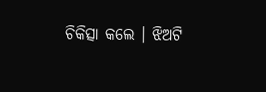ଚିକିତ୍ସା କଲେ । ଝିଅଟି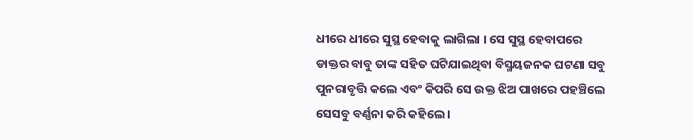ଧୀରେ ଧୀରେ ସୁସ୍ଥ ହେବାକୁ ଲାଗିଲା । ସେ ସୁସ୍ଥ ହେବାପରେ ଡାକ୍ତର ବାବୁ ତାଙ୍କ ସହିତ ଘଟିଯାଇଥିବା ବିସ୍ମୟଜନକ ଘଟଣା ସବୁ ପୁନରାବୃତ୍ତି କଲେ ଏବଂ କିପରି ସେ ଉକ୍ତ ଝିଅ ପାଖରେ ପହଞ୍ଚିଲେ ସେସବୁ ବର୍ଣ୍ଣନା କରି କହିଲେ ।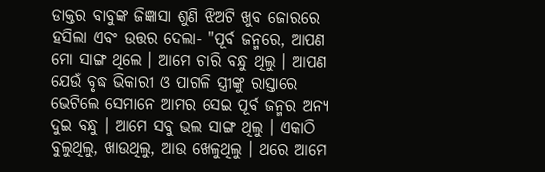ଡାକ୍ତର ବାବୁଙ୍କ ଜିଜ୍ଞାସା ଶୁଣି ଝିଅଟି ଖୁବ ଜୋରରେ ହସିଲା ଏବଂ ଉତ୍ତର ଦେଲା- "ପୂର୍ବ ଜନ୍ମରେ, ଆପଣ ମୋ ସାଙ୍ଗ ଥିଲେ । ଆମେ ଚାରି ବନ୍ଧୁ ଥିଲୁ । ଆପଣ ଯେଉଁ ବୃଦ୍ଧ ଭିକାରୀ ଓ ପାଗଳି ସ୍ତ୍ରୀଙ୍କୁ ରାସ୍ତାରେ ଭେଟିଲେ ସେମାନେ ଆମର ସେଇ ପୂର୍ବ ଜନ୍ମର ଅନ୍ୟ ଦୁଇ ବନ୍ଧୁ । ଆମେ ସବୁ ଭଲ ସାଙ୍ଗ ଥିଲୁ । ଏକାଠି ବୁଲୁଥିଲୁ, ଖାଉଥିଲୁ, ଆଉ ଖେଳୁଥିଲୁ । ଥରେ ଆମେ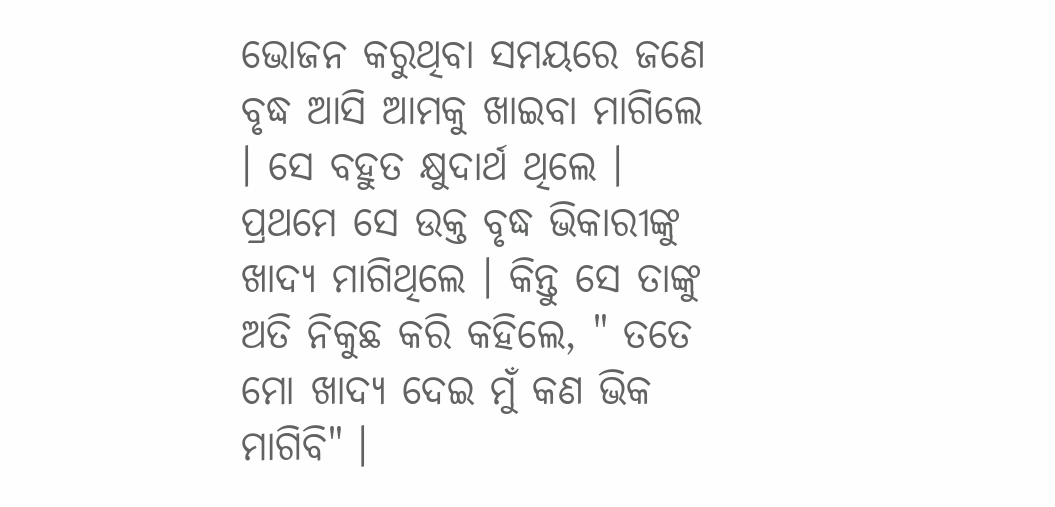ଭୋଜନ କରୁଥିବା ସମୟରେ ଜଣେ ବୃଦ୍ଧ ଆସି ଆମକୁ ଖାଇବା ମାଗିଲେ । ସେ ବହୁତ କ୍ଷୁଦାର୍ଥ ଥିଲେ । ପ୍ରଥମେ ସେ ଉକ୍ତ ବୃଦ୍ଧ ଭିକାରୀଙ୍କୁ ଖାଦ୍ୟ ମାଗିଥିଲେ । କିନ୍ତୁ ସେ ତାଙ୍କୁ ଅତି ନିକୁଛ କରି କହିଲେ, " ତତେ ମୋ ଖାଦ୍ୟ ଦେଇ ମୁଁ କଣ ଭିକ ମାଗିବି" ।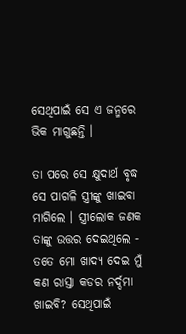ସେଥିପାଇଁ ସେ ଏ ଜନ୍ମରେ ଭିକ ମାଗୁଛନ୍ତି ।

ତା ପରେ ସେ କ୍ଷୁଦାର୍ଥ ବୃଦ୍ଧ ସେ ପାଗଳି ସ୍ତ୍ରୀଙ୍କୁ ଖାଇବା ମାଗିଲେ । ସ୍ତ୍ରୀଲୋକ ଜଣକ ତାଙ୍କୁ ଉତ୍ତର ଦେଇଥିଲେ - ତତେ ମୋ ଖାଦ୍ୟ ଦେଇ ମୁଁ କଣ ରାସ୍ତା କଡର ନର୍ଦ୍ଦମା ଖାଇବି? ସେଥିପାଇଁ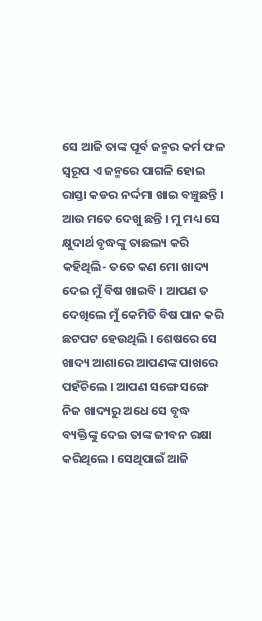ସେ ଆଜି ତାଙ୍କ ପୂର୍ବ ଜନ୍ମର କର୍ମ ଫଳ ସ୍ୱରୂପ ଏ ଜନ୍ମରେ ପାଗଳି ହୋଇ ରାସ୍ତା କଡର ନର୍ଦ୍ଦମା ଖାଇ ବଞ୍ଚୁଛନ୍ତି । ଆଉ ମତେ ଦେଖୁ ଛନ୍ତି । ମୁ ମଧ୍ୟ ସେ କ୍ଷୁଦାର୍ଥ ବୃଦ୍ଧଙ୍କୁ ତାଛଲ୍ୟ କରି କହିଥିଲି- ତତେ କଣ ମୋ ଖାଦ୍ୟ ଦେଇ ମୁଁ ବିଷ ଖାଇବି । ଆପଣ ତ ଦେଖିଲେ ମୁଁ କେମିତି ବିଷ ପାନ କରି ଛଟପଟ ହେଉଥିଲି । ଶେଷରେ ସେ ଖାଦ୍ୟ ଆଶାରେ ଆପଣଙ୍କ ପାଖରେ ପହଁଚିଲେ । ଆପଣ ସଙ୍ଗେ ସଙ୍ଗେ ନିଜ ଖାଦ୍ୟରୁ ଅଧେ ସେ ବୃଦ୍ଧ ବ୍ୟକ୍ତିଙ୍କୁ ଦେଇ ତାଙ୍କ ଜୀବନ ରକ୍ଷା କରିଥିଲେ । ସେଥିପାଇଁ ଆଜି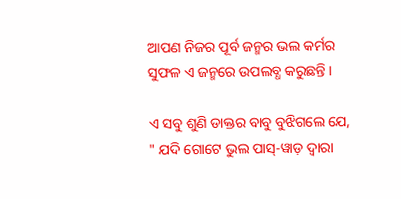ଆପଣ ନିଜର ପୂର୍ବ ଜନ୍ମର ଭଲ କର୍ମର ସୁଫଳ ଏ ଜନ୍ମରେ ଉପଲବ୍ଧ କରୁଛନ୍ତି ।

ଏ ସବୁ ଶୁଣି ଡାକ୍ତର ବାବୁ ବୁଝିଗଲେ ଯେ, " ଯଦି ଗୋଟେ ଭୁଲ ପାସ୍-ୱାଡ଼ ଦ୍ୱାରା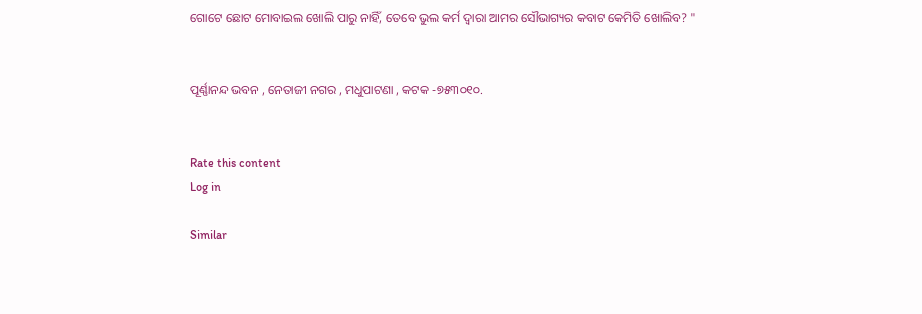ଗୋଟେ ଛୋଟ ମୋବାଇଲ ଖୋଲି ପାରୁ ନାହିଁ, ତେବେ ଭୁଲ କର୍ମ ଦ୍ୱାରା ଆମର ସୌଭାଗ୍ୟର କବାଟ କେମିତି ଖୋଲିବ? "


ପୂର୍ଣ୍ଣାନନ୍ଦ ଭବନ , ନେତାଜୀ ନଗର , ମଧୁପାଟଣା , କଟକ -୭୫୩୦୧୦.


Rate this content
Log in

Similar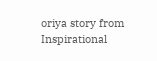oriya story from Inspirational